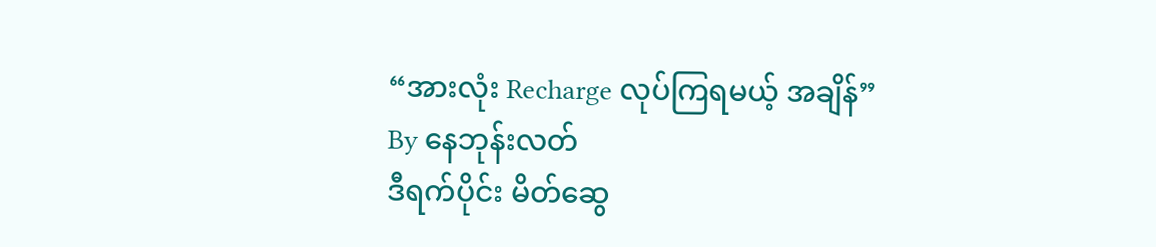“အားလုံး Recharge လုပ်ကြရမယ့် အချိန်”
By နေဘုန်းလတ်
ဒီရက်ပိုင်း မိတ်ဆွေ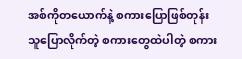အစ်ကိုတယောက်နဲ့ စကားပြောဖြစ်တုန်း သူပြောလိုက်တဲ့ စကားတွေထဲပါတဲ့ စကား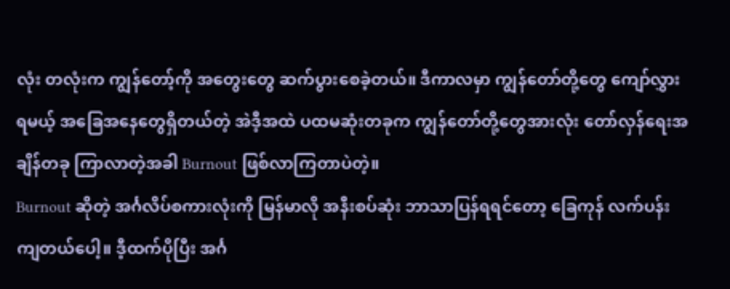လုံး တလုံးက ကျွန်တော့်ကို အတွေးတွေ ဆက်ပွားစေခဲ့တယ်။ ဒီကာလမှာ ကျွန်တော်တို့တွေ ကျော်လွှားရမယ့် အခြေအနေတွေရှိတယ်တဲ့ အဲဒီ့အထဲ ပထမဆုံးတခုက ကျွန်တော်တို့တွေအားလုံး တော်လှန်ရေးအချိန်တခု ကြာလာတဲ့အခါ Burnout ဖြစ်လာကြတာပဲတဲ့။
Burnout ဆိုတဲ့ အင်္ဂလိပ်စကားလုံးကို မြန်မာလို အနီးစပ်ဆုံး ဘာသာပြန်ရရင်တော့ ခြေကုန် လက်ပန်းကျတယ်ပေါ့။ ဒီ့ထက်ပိုပြီး အင်္ဂ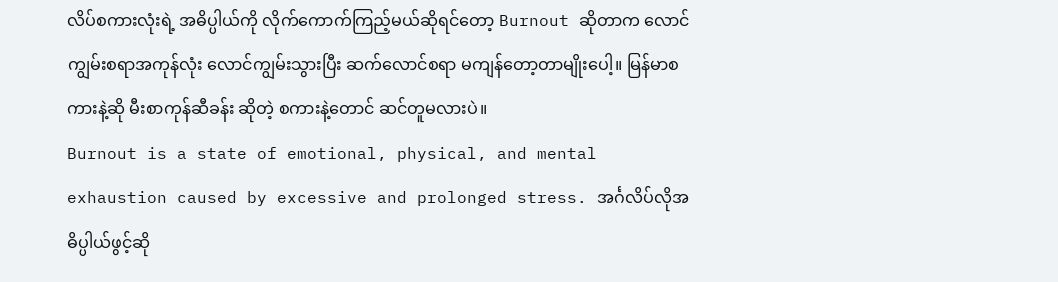လိပ်စကားလုံးရဲ့ အဓိပ္ပါယ်ကို လိုက်ကောက်ကြည့်မယ်ဆိုရင်တော့ Burnout ဆိုတာက လောင်ကျွမ်းစရာအကုန်လုံး လောင်ကျွမ်းသွားပြီး ဆက်လောင်စရာ မကျန်တော့တာမျိုးပေါ့။ မြန်မာစကားနဲ့ဆို မီးစာကုန်ဆီခန်း ဆိုတဲ့ စကားနဲ့တောင် ဆင်တူမလားပဲ။
Burnout is a state of emotional, physical, and mental exhaustion caused by excessive and prolonged stress. အင်္ဂလိပ်လိုအဓိပ္ပါယ်ဖွင့်ဆို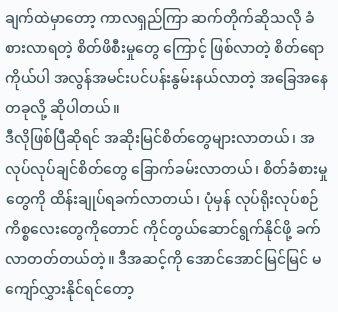ချက်ထဲမှာတော့ ကာလရှည်ကြာ ဆက်တိုက်ဆိုသလို ခံစားလာရတဲ့ စိတ်ဖိစီးမှုတွေ ကြောင့် ဖြစ်လာတဲ့ စိတ်ရော ကိုယ်ပါ အလွန်အမင်းပင်ပန်းနွမ်းနယ်လာတဲ့ အခြေအနေတခုလို့ ဆိုပါတယ်။
ဒီလိုဖြစ်ပြီဆိုရင် အဆိုးမြင်စိတ်တွေများလာတယ်၊ အလုပ်လုပ်ချင်စိတ်တွေ ခြောက်ခမ်းလာတယ်၊ စိတ်ခံစားမှုတွေကို ထိန်းချုပ်ရခက်လာတယ်၊ ပုံမှန် လုပ်ရိုးလုပ်စဉ် ကိစ္စလေးတွေကိုတောင် ကိုင်တွယ်ဆောင်ရွက်နိုင်ဖို့ ခက်လာတတ်တယ်တဲ့။ ဒီအဆင့်ကို အောင်အောင်မြင်မြင် မကျော်လွှားနိုင်ရင်တော့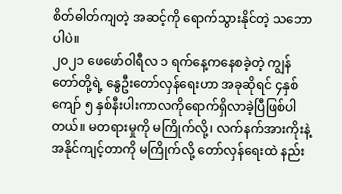စိတ်ဓါတ်ကျတဲ့ အဆင့်ကို ရောက်သွားနိုင်တဲ့ သဘောပါပဲ။
၂၀၂၁ ဖေဖော်ဝါရီလ ၁ ရက်နေ့ကနေစခဲ့တဲ့ ကျွန်တော်တို့ရဲ့ နွေဦးတော်လှန်ရေးဟာ အခုဆိုရင် ၄နှစ်ကျော် ၅ နှစ်နီးပါးကာလကိုရောက်ရှိလာခဲ့ပြီဖြစ်ပါတယ်။ မတရားမှုကို မကြိုက်လို့၊ လက်နက်အားကိုးနဲ့ အနိုင်ကျင့်တာကို မကြိုက်လို့ တော်လှန်ရေးထဲ နည်း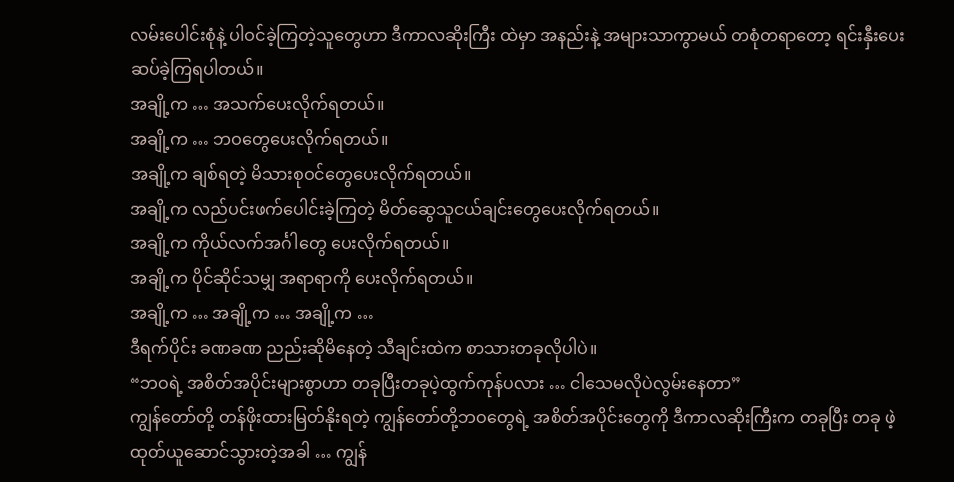လမ်းပေါင်းစုံနဲ့ ပါဝင်ခဲ့ကြတဲ့သူတွေဟာ ဒီကာလဆိုးကြီး ထဲမှာ အနည်းနဲ့ အများသာကွာမယ် တစုံတရာတော့ ရင်းနှီးပေးဆပ်ခဲ့ကြရပါတယ်။
အချို့က … အသက်ပေးလိုက်ရတယ်။
အချို့က … ဘဝတွေပေးလိုက်ရတယ်။
အချို့က ချစ်ရတဲ့ မိသားစုဝင်တွေပေးလိုက်ရတယ်။
အချို့က လည်ပင်းဖက်ပေါင်းခဲ့ကြတဲ့ မိတ်ဆွေသူငယ်ချင်းတွေပေးလိုက်ရတယ်။
အချို့က ကိုယ်လက်အင်္ဂါတွေ ပေးလိုက်ရတယ်။
အချို့က ပိုင်ဆိုင်သမျှ အရာရာကို ပေးလိုက်ရတယ်။
အချို့က … အချို့က … အချို့က …
ဒီရက်ပိုင်း ခဏခဏ ညည်းဆိုမိနေတဲ့ သီချင်းထဲက စာသားတခုလိုပါပဲ။
“ဘဝရဲ့ အစိတ်အပိုင်းများစွာဟာ တခုပြီးတခုပဲ့ထွက်ကုန်ပလား … ငါသေမလိုပဲလွမ်းနေတာ”
ကျွန်တော်တို့ တန်ဖိုးထားမြတ်နိုးရတဲ့ ကျွန်တော်တို့ဘဝတွေရဲ့ အစိတ်အပိုင်းတွေကို ဒီကာလဆိုးကြီးက တခုပြီး တခု ဖဲ့ထုတ်ယူဆောင်သွားတဲ့အခါ … ကျွန်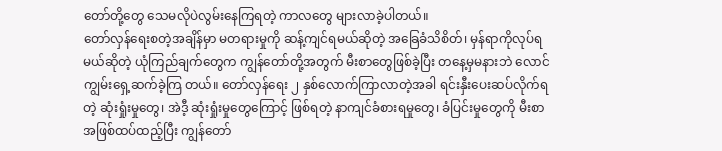တော်တို့တွေ သေမလိုပဲလွမ်းနေကြရတဲ့ ကာလတွေ များလာခဲ့ပါတယ်။
တော်လှန်ရေးစတဲ့အချိန်မှာ မတရားမှုကို ဆန့်ကျင်ရမယ်ဆိုတဲ့ အခြေခံသိစိတ်၊ မှန်ရာကိုလုပ်ရမယ်ဆိုတဲ့ ယုံကြည်ချက်တွေက ကျွန်တော်တို့အတွက် မီးစာတွေဖြစ်ခဲ့ပြီး တနေ့မှမနားဘဲ လောင်ကျွမ်းရှေ့ဆက်ခဲ့ကြ တယ်။ တော်လှန်ရေး ၂ နှစ်လောက်ကြာလာတဲ့အခါ ရင်းနှီးပေးဆပ်လိုက်ရတဲ့ ဆုံးရှုံးမှုတွေ၊ အဲဒီ့ ဆုံးရှုံးမှုတွေကြောင့် ဖြစ်ရတဲ့ နာကျင်ခံစားရမှုတွေ၊ ခံပြင်းမှုတွေကို မီးစာအဖြစ်ထပ်ထည့်ပြီး ကျွန်တော်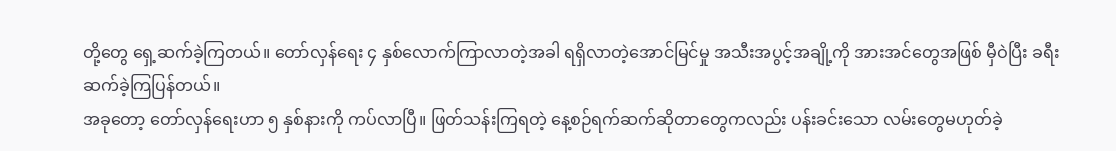တို့တွေ ရှေ့ဆက်ခဲ့ကြတယ်။ တော်လှန်ရေး ၄ နှစ်လောက်ကြာလာတဲ့အခါ ရရှိလာတဲ့အောင်မြင်မှု အသီးအပွင့်အချို့ကို အားအင်တွေအဖြစ် မှီဝဲပြီး ခရီးဆက်ခဲ့ကြပြန်တယ်။
အခုတော့ တော်လှန်ရေးဟာ ၅ နှစ်နားကို ကပ်လာပြီ။ ဖြတ်သန်းကြရတဲ့ နေ့စဉ်ရက်ဆက်ဆိုတာတွေကလည်း ပန်းခင်းသော လမ်းတွေမဟုတ်ခဲ့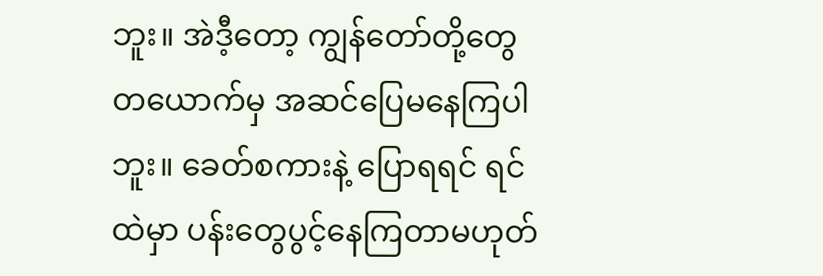ဘူး။ အဲဒီ့တော့ ကျွန်တော်တို့တွေ တယောက်မှ အဆင်ပြေမနေကြပါဘူး။ ခေတ်စကားနဲ့ ပြောရရင် ရင်ထဲမှာ ပန်းတွေပွင့်နေကြတာမဟုတ်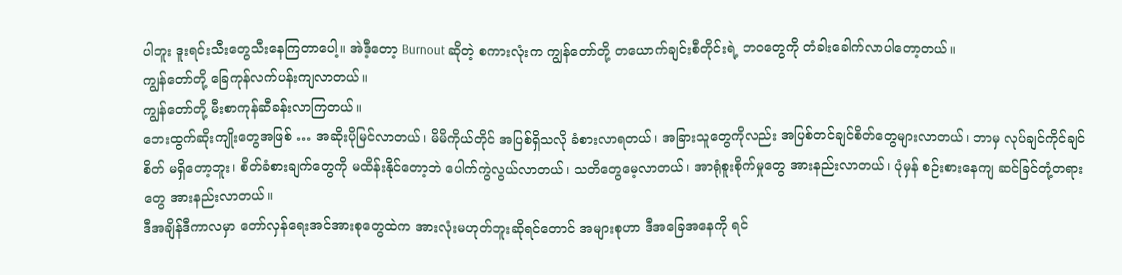ပါဘူး ဒူးရင်းသီးတွေသီးနေကြတာပေါ့။ အဲဒီ့တော့ Burnout ဆိုတဲ့ စကားလုံးက ကျွန်တော်တို့ တယောက်ချင်းစီတိုင်းရဲ့ ဘဝတွေကို တံခါးခေါက်လာပါတော့တယ်။
ကျွန်တော်တို့ ခြေကုန်လက်ပန်းကျလာတယ်။
ကျွန်တော်တို့ မီးစာကုန်ဆီခန်းလာကြတယ်။
ဘေးထွက်ဆိုးကျိုးတွေအဖြစ် … အဆိုးပိုမြင်လာတယ်၊ မိမိကိုယ်တိုင် အပြစ်ရှိသလို ခံစားလာရတယ်၊ အခြားသူတွေကိုလည်း အပြစ်တင်ချင်စိတ်တွေများလာတယ်၊ ဘာမှ လုပ်ချင်ကိုင်ချင်စိတ် မရှိတော့ဘူး၊ စိတ်ခံစားချက်တွေကို မထိန်းနိုင်တော့ဘဲ ပေါက်ကွဲလွယ်လာတယ်၊ သတိတွေမေ့လာတယ်၊ အာရုံစူးစိုက်မှုတွေ အားနည်းလာတယ်၊ ပုံမှန် စဉ်းစားနေကျ ဆင်ခြင်တုံ့တရားတွေ အားနည်းလာတယ်။
ဒီအချိန်ဒီကာလမှာ တော်လှန်ရေးအင်အားစုတွေထဲက အားလုံးမဟုတ်ဘူးဆိုရင်တောင် အများစုဟာ ဒီအခြေအနေကို ရင်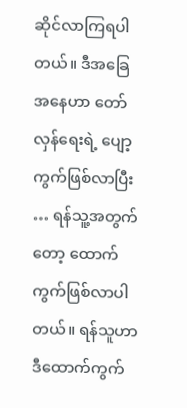ဆိုင်လာကြရပါတယ်။ ဒီအခြေအနေဟာ တော်လှန်ရေးရဲ့ ပျော့ကွက်ဖြစ်လာပြီး … ရန်သူ့အတွက်တော့ ထောက်ကွက်ဖြစ်လာပါတယ်။ ရန်သူဟာ ဒီထောက်ကွက်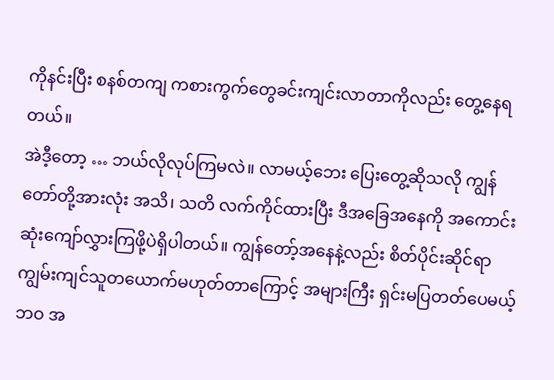ကိုနင်းပြီး စနစ်တကျ ကစားကွက်တွေခင်းကျင်းလာတာကိုလည်း တွေ့နေရတယ်။
အဲဒီ့တော့ … ဘယ်လိုလုပ်ကြမလဲ။ လာမယ့်ဘေး ပြေးတွေ့ဆိုသလို ကျွန်တော်တို့အားလုံး အသိ၊ သတိ လက်ကိုင်ထားပြီး ဒီအခြေအနေကို အကောင်းဆုံးကျော်လွှားကြဖို့ပဲရှိပါတယ်။ ကျွန်တော့်အနေနဲ့လည်း စိတ်ပိုင်းဆိုင်ရာ ကျွမ်းကျင်သူတယောက်မဟုတ်တာကြောင့် အများကြီး ရှင်းမပြတတ်ပေမယ့် ဘဝ အ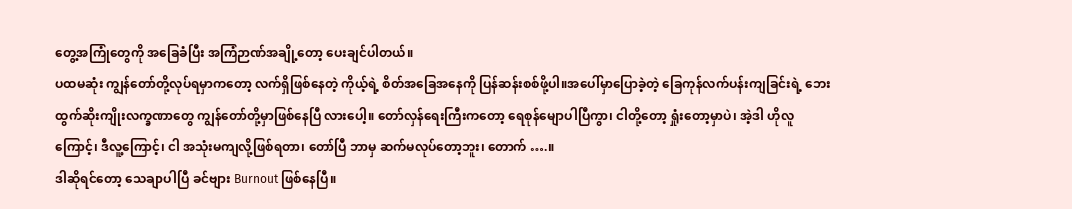တွေ့အကြုံတွေကို အခြေခံပြီး အကြံဉာဏ်အချို့တော့ ပေးချင်ပါတယ်။
ပထမဆုံး ကျွန်တော်တို့လုပ်ရမှာကတော့ လက်ရှိဖြစ်နေတဲ့ ကိုယ့်ရဲ့ စိတ်အခြေအနေကို ပြန်ဆန်းစစ်ဖို့ပါ။အပေါ်မှာပြောခဲ့တဲ့ ခြေကုန်လက်ပန်းကျခြင်းရဲ့ ဘေးထွက်ဆိုးကျိုးလက္ခဏာတွေ ကျွန်တော်တို့မှာဖြစ်နေပြီ လားပေါ့။ တော်လှန်ရေးကြီးကတော့ ရေစုန်မျောပါပြီကွာ၊ ငါတို့တော့ ရှုံးတော့မှာပဲ၊ အဲ့ဒါ ဟိုလူကြောင့်၊ ဒီလူ့ကြောင့်၊ ငါ အသုံးမကျလို့ဖြစ်ရတာ၊ တော်ပြီ ဘာမှ ဆက်မလုပ်တော့ဘူး၊ တောက် ….။
ဒါဆိုရင်တော့ သေချာပါပြီ ခင်ဗျား Burnout ဖြစ်နေပြီ။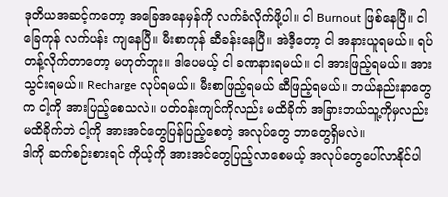ဒုတိယအဆင့်ကတော့ အခြေအနေမှန်ကို လက်ခံလိုက်ဖို့ပါ။ ငါ Burnout ဖြစ်နေပြီ။ ငါခြေကုန် လက်ပန်း ကျနေပြီ။ မီးစာကုန် ဆီခန်းနေပြီ။ အဲဒီ့တော့ ငါ အနားယူရမယ်။ ရပ်တန့်လိုက်တာတော့ မဟုတ်ဘူး။ ဒါပေမယ့် ငါ ခဏနားရမယ်။ ငါ အားဖြည့်ရမယ်။ အားသွင်းရမယ်။ Recharge လုပ်ရမယ်။ မီးစာဖြည့်ရမယ် ဆီဖြည့်ရမယ်။ ဘယ်နည်းနာတွေက ငါ့ကို အားပြည့်စေသလဲ။ ပတ်ဝန်းကျင်ကိုလည်း မထိခိုက် အခြားဘယ်သူ့ကိုမှလည်း မထိခိုက်ဘဲ ငါ့ကို အားအင်တွေပြန်ပြည့်စေတဲ့ အလုပ်တွေ ဘာတွေရှိမလဲ။
ဒါကို ဆက်စဉ်းစားရင် ကိုယ့်ကို အားအင်တွေပြည့်လာစေမယ့် အလုပ်တွေပေါ်လာနိုင်ပါ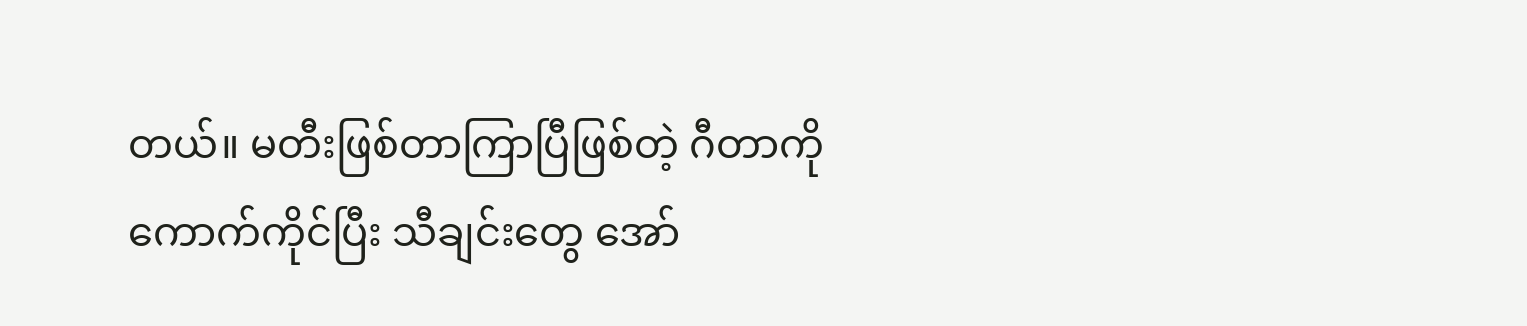တယ်။ မတီးဖြစ်တာကြာပြီဖြစ်တဲ့ ဂီတာကို ကောက်ကိုင်ပြီး သီချင်းတွေ အော်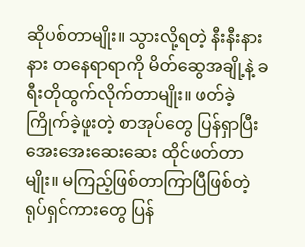ဆိုပစ်တာမျိုး။ သွားလို့ရတဲ့ နီးနီးနားနား တနေရာရာကို မိတ်ဆွေအချို့နဲ့ ခရီးတိုထွက်လိုက်တာမျိုး။ ဖတ်ခဲ့ ကြိုက်ခဲ့ဖူးတဲ့ စာအုပ်တွေ ပြန်ရှာပြီး အေးအေးဆေးဆေး ထိုင်ဖတ်တာမျိုး။ မကြည့်ဖြစ်တာကြာပြီဖြစ်တဲ့ ရုပ်ရှင်ကားတွေ ပြန်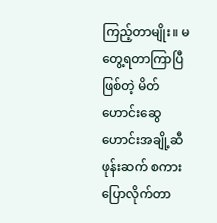ကြည့်တာမျိုး။ မတွေ့ရတာကြာပြီဖြစ်တဲ့ မိတ်ဟောင်းဆွေဟောင်းအချို့ဆီ ဖုန်းဆက် စကားပြောလိုက်တာ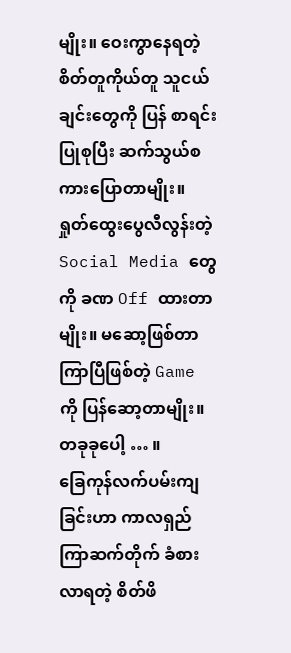မျိုး။ ဝေးကွာနေရတဲ့ စိတ်တူကိုယ်တူ သူငယ်ချင်းတွေကို ပြန် စာရင်းပြုစုပြီး ဆက်သွယ်စကားပြောတာမျိုး။
ရှုတ်ထွေးပွေလီလွန်းတဲ့ Social Media တွေကို ခဏ Off ထားတာမျိုး။ မဆော့ဖြစ်တာကြာပြီဖြစ်တဲ့ Game ကို ပြန်ဆော့တာမျိုး။တခုခုပေါ့ … ။
ခြေကုန်လက်ပမ်းကျခြင်းဟာ ကာလရှည်ကြာဆက်တိုက် ခံစားလာရတဲ့ စိတ်ဖိ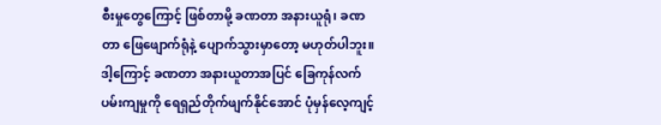စီးမှုတွေကြောင့် ဖြစ်တာမို့ ခဏတာ အနားယူရုံ၊ ခဏတာ ဖြေဖျောက်ရုံနဲ့ ပျောက်သွားမှာတော့ မဟုတ်ပါဘူး။ ဒါ့ကြောင့် ခဏတာ အနားယူတာအပြင် ခြေကုန်လက်ပမ်းကျမှုကို ရေရှည်တိုက်ဖျက်နိုင်အောင် ပုံမှန်လေ့ကျင့်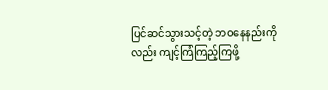ပြင်ဆင်သွားသင့်တဲ့ ဘဝနေနည်းကိုလည်း ကျင့်ကြံကြည့်ကြဖို့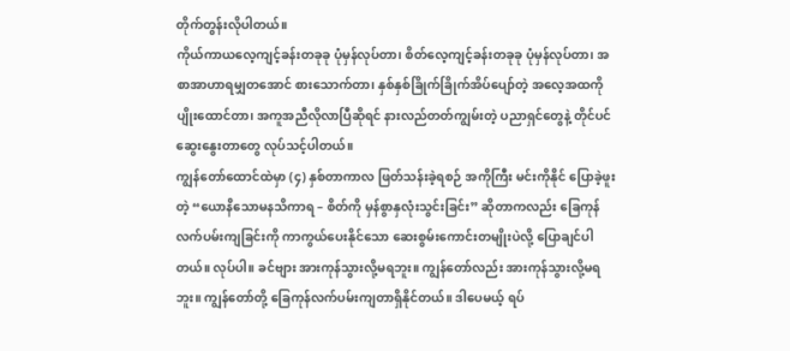တိုက်တွန်းလိုပါတယ်။
ကိုယ်ကာယလေ့ကျင့်ခန်းတခုခု ပုံမှန်လုပ်တာ၊ စိတ်လေ့ကျင့်ခန်းတခုခု ပုံမှန်လုပ်တာ၊ အစာအာဟာရမျှတအောင် စားသောက်တာ၊ နှစ်နှစ်ခြိုက်ခြိုက်အိပ်ပျော်တဲ့ အလေ့အထကို ပျိုးထောင်တာ၊ အကူအညီလိုလာပြီဆိုရင် နားလည်တတ်ကျွမ်းတဲ့ ပညာရှင်တွေနဲ့ တိုင်ပင် ဆွေးနွေးတာတွေ လုပ်သင့်ပါတယ်။
ကျွန်တော်ထောင်ထဲမှာ (၄) နှစ်တာကာလ ဖြတ်သန်းခဲ့ရစဉ် အကိုကြီး မင်းကိုနိုင် ပြောခဲ့ဖူးတဲ့ “ယောနိသောမနသိကာရ – စိတ်ကို မှန်စွာနှလုံးသွင်းခြင်း” ဆိုတာကလည်း ခြေကုန်လက်ပမ်းကျခြင်းကို ကာကွယ်ပေးနိုင်သော ဆေးစွမ်းကောင်းတမျိုးပဲလို့ ပြောချင်ပါတယ်။ လုပ်ပါ။ ခင်ဗျား အားကုန်သွားလို့မရဘူး။ ကျွန်တော်လည်း အားကုန်သွားလို့မရဘူး။ ကျွန်တော်တို့ ခြေကုန်လက်ပမ်းကျတာရှိနိုင်တယ်။ ဒါပေမယ့် ရပ်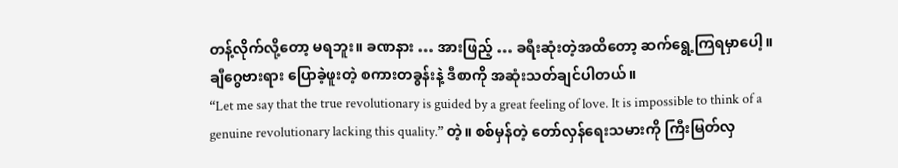တန့်လိုက်လို့တော့ မရဘူး။ ခဏနား … အားဖြည့် … ခရီးဆုံးတဲ့အထိတော့ ဆက်ရွေ့ကြရမှာပေါ့။
ချီဂွေဗားရား ပြောခဲ့ဖူးတဲ့ စကားတခွန်းနဲ့ ဒီစာကို အဆုံးသတ်ချင်ပါတယ်။
“Let me say that the true revolutionary is guided by a great feeling of love. It is impossible to think of a genuine revolutionary lacking this quality.” တဲ့။ စစ်မှန်တဲ့ တော်လှန်ရေးသမားကို ကြီးမြတ်လှ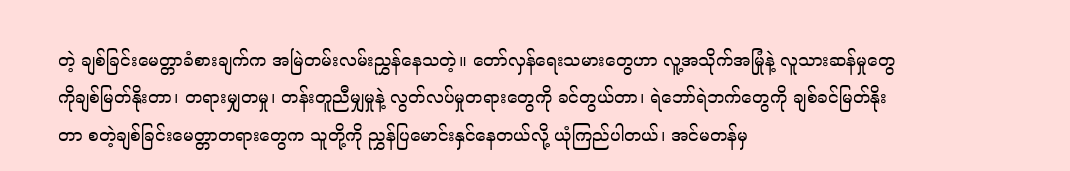တဲ့ ချစ်ခြင်းမေတ္တာခံစားချက်က အမြဲတမ်းလမ်းညွှန်နေသတဲ့။ တော်လှန်ရေးသမားတွေဟာ လူ့အသိုက်အမြုံနဲ့ လူသားဆန်မှုတွေကိုချစ်မြတ်နိုးတာ၊ တရားမျှတမှု၊ တန်းတူညီမျှမှုနဲ့ လွတ်လပ်မှုတရားတွေကို ခင်တွယ်တာ၊ ရဲဘော်ရဲဘက်တွေကို ချစ်ခင်မြတ်နိုးတာ စတဲ့ချစ်ခြင်းမေတ္တာတရားတွေက သူတို့ကို ညွှန်ပြမောင်းနှင်နေတယ်လို့ ယုံကြည်ပါတယ်၊ အင်မတန်မှ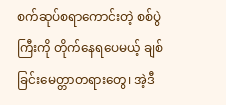စက်ဆုပ်စရာကောင်းတဲ့ စစ်ပွဲကြီးကို တိုက်နေရပေမယ့် ချစ်ခြင်းမေတ္တာတရားတွေ၊ အဲ့ဒီ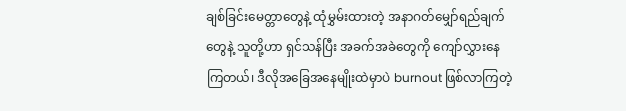ချစ်ခြင်းမေတ္တာတွေနဲ့ ထုံမွှမ်းထားတဲ့ အနာဂတ်မျှော်ရည်ချက်တွေနဲ့ သူတို့ဟာ ရှင်သန်ပြီး အခက်အခဲတွေကို ကျော်လွှားနေကြတယ်၊ ဒီလိုအခြေအနေမျိုးထဲမှာပဲ burnout ဖြစ်လာကြတဲ့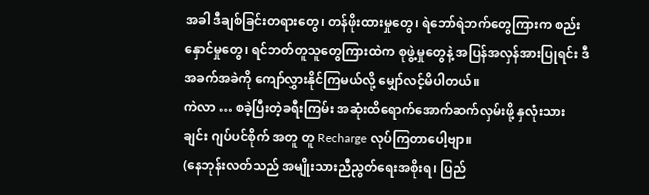အခါ ဒီချစ်ခြင်းတရားတွေ၊ တန်ဖိုးထားမှုတွေ၊ ရဲဘော်ရဲဘက်တွေကြားက စည်းနှောင်မှုတွေ၊ ရင်ဘတ်တူသူတွေကြားထဲက စုဖွဲ့မှုတွေနဲ့ အပြန်အလှန်အားပြုရင်း ဒီအခက်အခဲကို ကျော်လွှားနိုင်ကြမယ်လို့ မျှော်လင့်မိပါတယ်။
ကဲလာ … စခဲ့ပြီးတဲ့ခရီးကြမ်း အဆုံးထိရောက်အောက်ဆက်လှမ်းဖို့ နှလုံးသားချင်း ဂျပ်ပင်စိုက် အတူ တူ Recharge လုပ်ကြတာပေါ့ဗျာ။
(နေဘုန်းလတ်သည် အမျိုးသားညီညွတ်ရေးအစိုးရ၊ ပြည်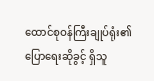ထောင်စုဝန်ကြီးချုပ်ရုံး၏ ပြောရေးဆိုခွင့် ရှိသူ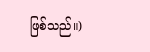ဖြစ်သည်။)